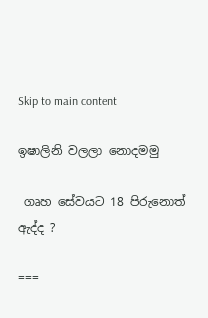Skip to main content

ඉෂාලිනි වලලා නොදමමු

 ගෘහ සේවයට 18 පිරුනොත් ඇද්ද ?

===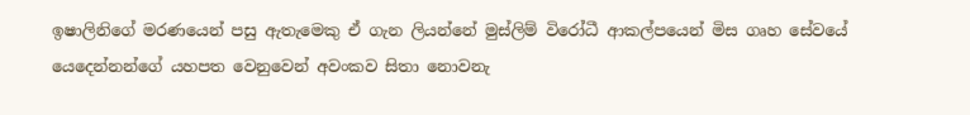ඉෂාලිනිගේ මරණයෙන් පසු ඇතැමෙකු ඒ ගැන ලියන්නේ මුස්ලිම් විරෝධී ආකල්පයෙන් මිස ගෘහ සේවයේ යෙදෙන්නන්ගේ යහපත වෙනුවෙන් අවංකව සිතා නොවනැ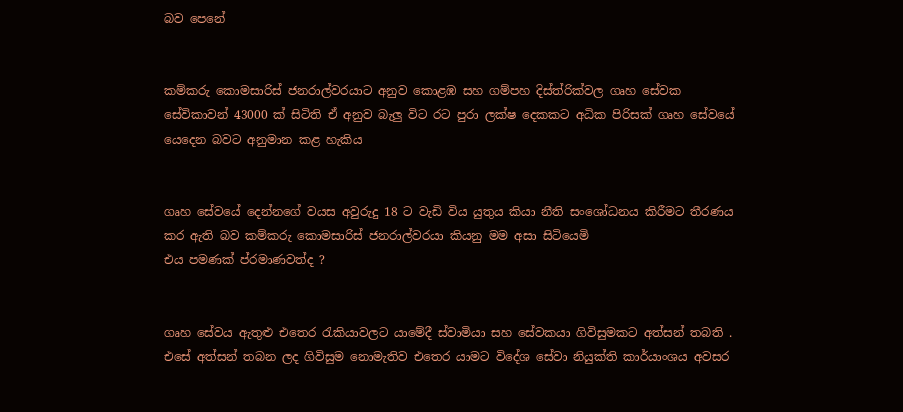බව පෙනේ


කම්කරු කොමසාරිස් ජනරාල්වරයාට අනුව කොළඹ සහ ගම්පහ දිස්ත්රික්වල ගෘහ සේවක සේවිකාවන් 43000 ක් සිටිති ඒ අනුව බැලු විට රට පුරා ලක්ෂ දෙකකට අධික පිරිසක් ගෘහ සේවයේ යෙදෙන බවට අනුමාන කළ හැකිය


ගෘහ සේවයේ දෙන්නගේ වයස අවුරුදු 18 ට වැඩි විය යුතුය කියා නීති සංශෝධනය කිරීමට තීරණය කර ඇති බව කම්කරු කොමසාරිස් ජනරාල්වරයා කියනු මම අසා සිටියෙමි
එය පමණක් ප්රමාණවත්ද ?


ගෘහ සේවය ඇතුළු එතෙර රැකියාවලට යාමේදී ස්වාමියා සහ සේවකයා ගිවිසුමකට අත්සන් තබති . එසේ අත්සන් තබන ලද ගිවිසුම නොමැතිව එතෙර යාමට විදේශ සේවා නියුක්ති කාර්යාංශය අවසර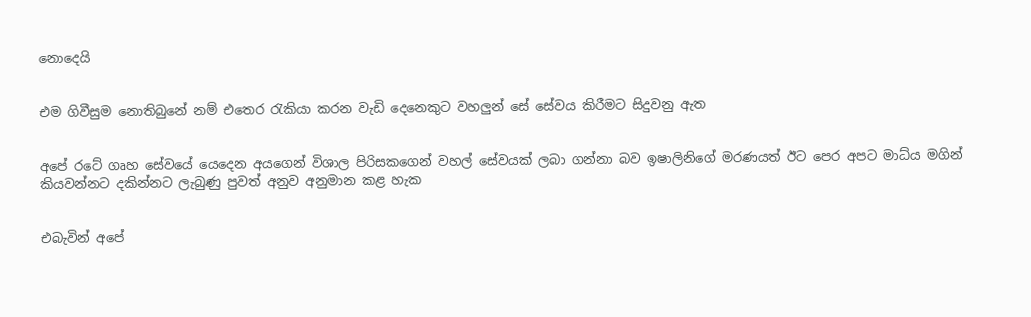නොදෙයි


එම ගිවීසුම නොතිබුනේ නම් එතෙර රැකියා කරන වැඩි දෙනෙකුට වහලුන් සේ සේවය කිරීමට සිදුවනු ඇත


අපේ රටේ ගෘහ සේවයේ යෙදෙන අයගෙන් විශාල පිරිසකගෙන් වහල් සේවයක් ලබා ගන්නා බව ඉෂාලිනිගේ මරණයත් ඊට පෙර අපට මාධ්ය මගින් කියවන්නට දකින්නට ලැබුණු පුවත් අනුව අනුමාන කළ හැක


එබැවින් අපේ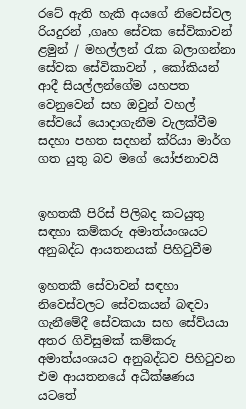රටේ ඇති හැකි අයගේ නිවෙස්වල රියදුරන් ,ගෘහ සේවක සේවිකාවන් ළමුන් / මහල්ලන් රැක බලාගන්නා සේවක සේවිකාවන් , කෝකියන් ආදී සියල්ලන්ගේම යහපත වෙනුවෙන් සහ ඔවුන් වහල් සේවයේ යොදාගැනීම වැලක්වීම සදහා පහත සදහන් ක්රියා මාර්ග ගත යුතු බව මගේ යෝජනාවයි


ඉහතකී පිරිස් පිලිබද කටයුතු සඳහා කම්කරු අමාත්යංශයට අනුබද්ධ ආයතනයක් පිහිටුවීම

ඉහතකී සේවාවන් සඳහා නිවෙස්වලට සේවකයන් බඳවා ගැනීමේදී සේවකයා සහ සේව්යයා අතර ගිවිසුමක් කම්කරු අමාත්යංශයට අනුබද්ධව පිහිටුවන එම ආයතනයේ අධීක්ෂණය යටතේ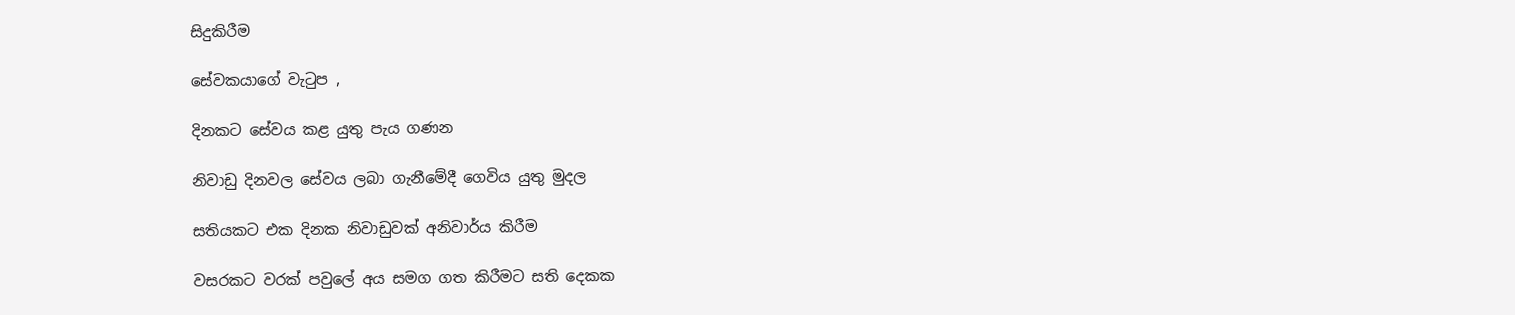සිදුකිරීම

සේවකයාගේ වැටුප ,

දිනකට සේවය කළ යුතු පැය ගණන

නිවාඩු දිනවල සේවය ලබා ගැනීමේදී ගෙවිය යුතු මුදල

සතියකට එක දිනක නිවාඩුවක් අනිවාර්ය කිරීම

වසරකට වරක් පවුලේ අය සමග ගත කිරීමට සති දෙකක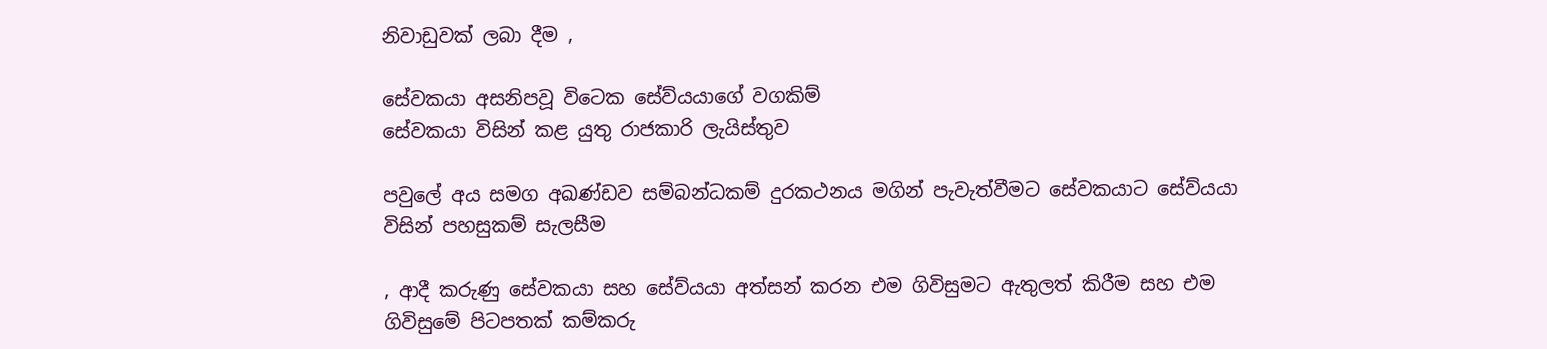නිවාඩුවක් ලබා දීම ,

සේවකයා අසනිපවූ විටෙක සේව්යයාගේ වගකිම්
සේවකයා විසින් කළ යුතු රාජකාරි ලැයිස්තුව

පවුලේ අය සමග අඛණ්ඩව සම්බන්ධකම් දුරකථනය මගින් පැවැත්වීමට සේවකයාට සේව්යයා විසින් පහසුකම් සැලසීම

, ආදී කරුණු සේවකයා සහ සේව්යයා අත්සන් කරන එම ගිවිසුමට ඇතුලත් කිරීම සහ එම ගිවිසුමේ පිටපතක් කම්කරු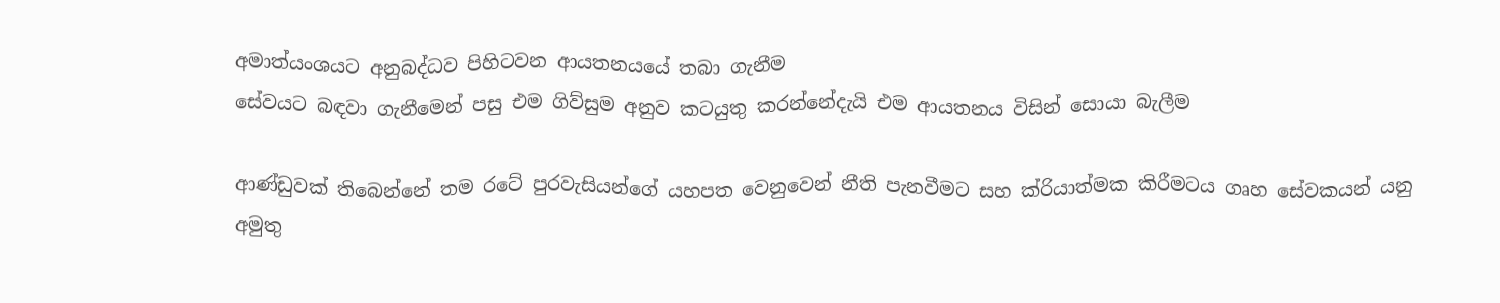අමාත්යංශයට අනුබද්ධව පිහිටවන ආයතනයයේ තබා ගැනීම
සේවයට බඳවා ගැනීමෙන් පසු එම ගිව්සුම අනුව කටයුතු කරන්නේදැයි එම ආයතනය විසින් සොයා බැලීම

ආණ්ඩුවක් තිබෙන්නේ තම රටේ පුරවැසියන්ගේ යහපත වෙනුවෙන් නීති පැනවීමට සහ ක්රියාත්මක කිරීමටය ගෘහ සේවකයන් යනු අමුතු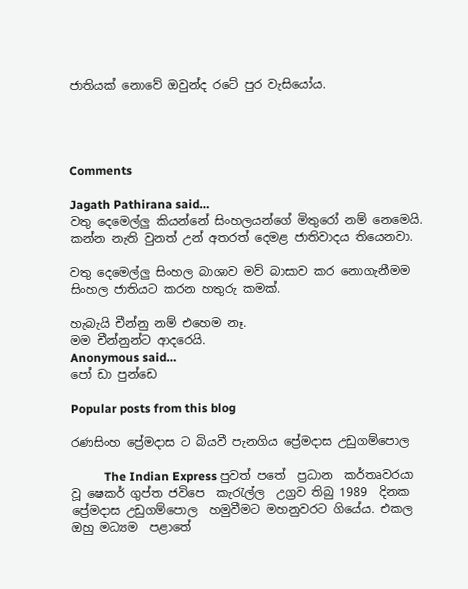ජාතියක් නොවේ ඔවුන්ද රටේ පුර වැසියෝය.




Comments

Jagath Pathirana said…
වතු දෙමෙල්ලු කියන්නේ සිංහලයන්ගේ මිතුරෝ නම් නෙමෙයි.
කන්න නැති වුනත් උන් අතරත් දෙමළ ජාතිවාදය තියෙනවා.

වතු දෙමෙල්ලු සිංහල බාශාව මව් බාසාව කර නොගැනීමම සිංහල ජාතියට කරන හතුරු කමක්.

හැබැයි චීන්නු නම් එහෙම නෑ.
මම චීන්නුන්ට ආදරෙයි.
Anonymous said…
පෝ ඩා පුන්ඩෙ

Popular posts from this blog

රණසිංහ ප්‍රේමදාස ට බියවී පැනගිය ප්‍රේමදාස උඩුගම්පොල

           The Indian Express පුවත් පතේ  ප්‍රධාන  කර්තෘවරයා වූ ෂෙකර් ගුප්ත ජවිපෙ  කැරැල්ල  උග්‍රව තිබු 1989  දිනක ප්‍රේමදාස උඩුගම්පොල  හමුවීමට මහනුවරට ගියේය. එකල ඔහු මධ්‍යම  පළාතේ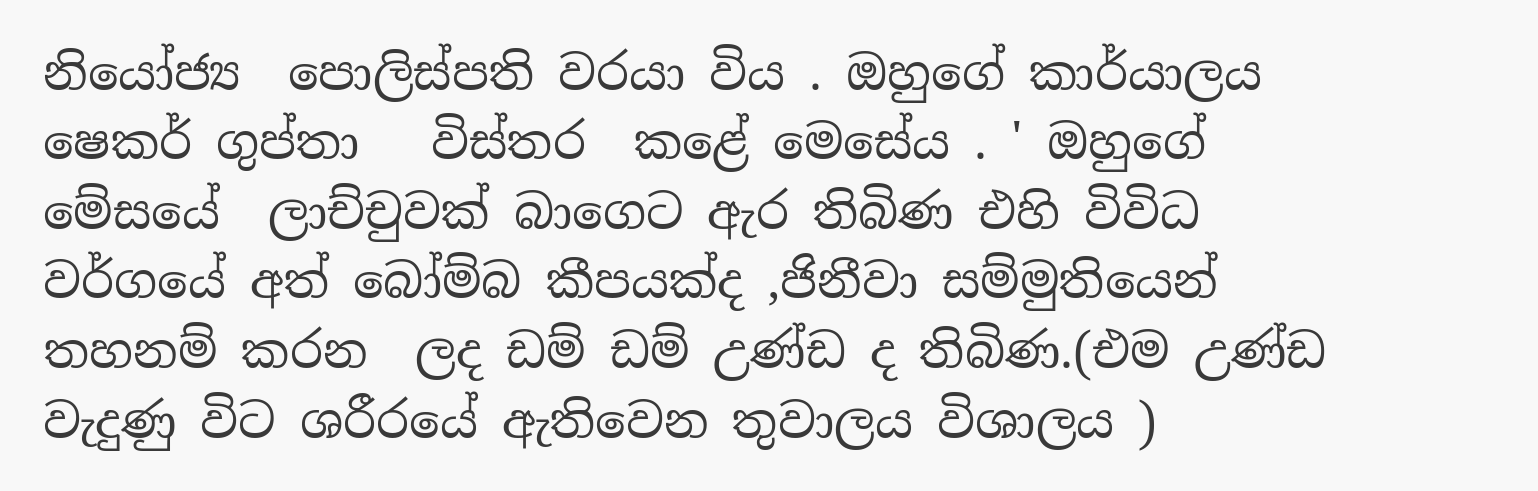නියෝජ්‍ය  පොලිස්පති වරයා විය . ඔහුගේ කාර්යාලය ෂෙකර් ගුප්තා   විස්තර  කළේ මෙසේය . ' ඔහුගේ මේසයේ  ලාච්චුවක් බාගෙට ඇර තිබිණ එහි විවිධ වර්ගයේ අත් බෝම්බ කීපයක්ද ,ජිනීවා සම්මුතියෙන් තහනම් කරන  ලද ඩම් ඩම් උණ්ඩ ද තිබිණ.(එම උණ්ඩ වැදුණු විට ශරීරයේ ඇතිවෙන තුවාලය විශාලය )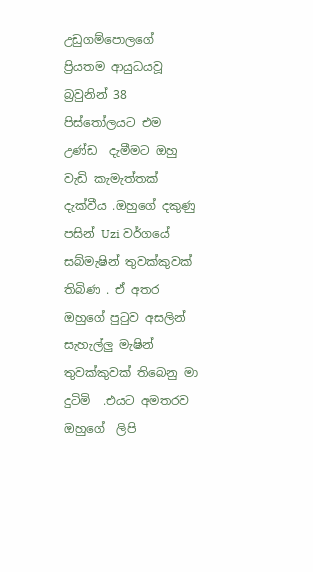උඩුගම්පොලගේ ප්‍රියතම ආයුධයවූ බ්‍රවුනින් 38 පිස්තෝලයට එම උණ්ඩ  දැමීමට ඔහු වැඩි කැමැත්තක් දැක්වීය .ඔහුගේ දකුණු පසින් Uzi වර්ගයේ සබ්මැෂින් තුවක්කුවක් තිබිණ . ඒ අතර  ඔහුගේ පුටුව අසලින් සැහැල්ලු මැෂින් තුවක්කුවක් තිබෙනු මා දුටිමි  .එයට අමතරව ඔහුගේ  ලිපි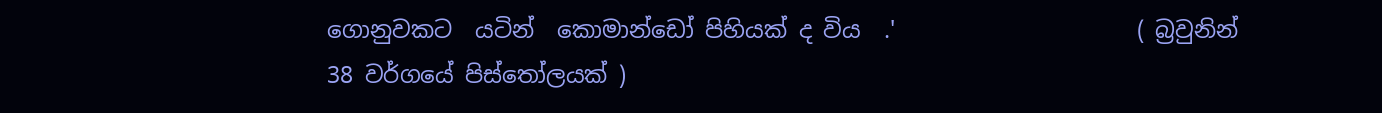ගොනුවකට  යටින්  කොමාන්ඩෝ පිහියක් ද විය  .'                     ( බ්‍රවුනින් 38 වර්ගයේ පිස්තෝලයක් )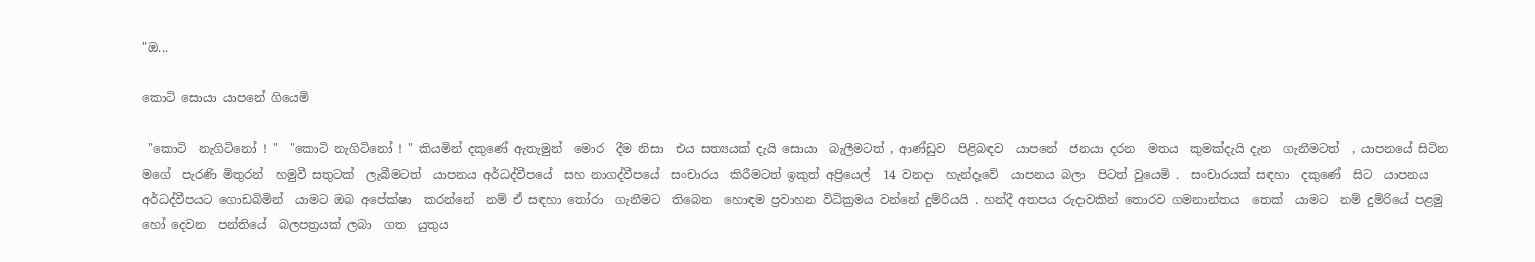"ඔ...

කොටි සොයා යාපනේ ගියෙමි

 "කොටි  නැගිටිනෝ ! "  "කොටි නැගිටිනෝ ! " කියමින් දකුණේ ඇතැමුන්  මොර  දීම නිසා  එය සත්‍යයක් දැයි සොයා  බැලීමටත් , ආණ්ඩුව  පිළිබඳව  යාපනේ  ජනයා දරන  මතය  කුමක්දැයි දැන  ගැනීමටත්  , යාපනයේ සිටින  මගේ  පැරණි මිතුරන්  හමුවී සතුටක්  ලැබීමටත්  යාපනය අර්ධද්වීපයේ  සහ නාගද්වීපයේ  සංචාරය  කිරීමටත් ඉකුත් අප්‍රියෙල්  14 වනදා  හැන්දෑවේ  යාපනය බලා  පිටත් වුයෙමි .  සංචාරයක් සඳහා  දකුණේ  සිට  යාපනය අර්ධද්වීපයට ගොඩබිමින්  යාමට ඔබ අපේක්ෂා  කරන්නේ  නම් ඒ සඳහා තෝරා  ගැනීමට  තිබෙන  හොඳම ප්‍රවාහන විධික්‍රමය වන්නේ දුම්රියයි . හන්දී අතපය රුදාවකින් තොරව ගමනාන්තය  තෙක්  යාමට  නම් දුම්රියේ පළමු  හෝ දෙවන  පන්තියේ  බලපත්‍රයක් ලබා  ගත  යුතුය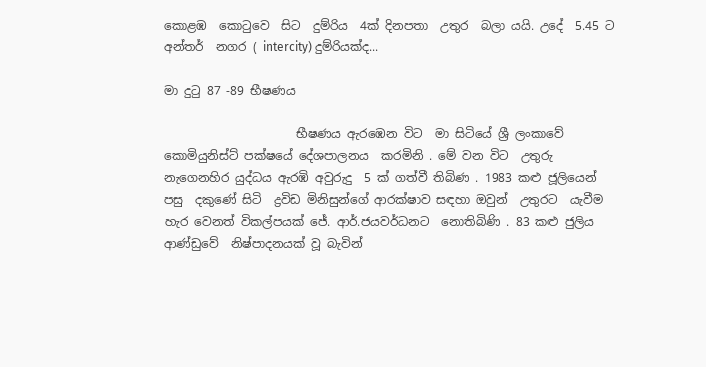කොළඹ  කොටුවෙ  සිට  දුම්රිය  4ක් දිනපතා  උතුර  බලා යයි. උදේ  5.45 ට අන්තර්  නගර ( intercity) දුම්රියක්ද...

මා දුටු 87 -89 භීෂණය

                      භීෂණය ඇරඹෙන විට  මා සිටියේ ශ්‍රී ලංකාවේ  කොමියුනිස්ට් පක්ෂයේ දේශපාලනය  කරමිනි . මේ වන විට  උතුරු නැගෙනහිර යුද්ධය ඇරඹි අවුරුදු  5 ක් ගත්වී තිබිණ . 1983 කළු ජූලියෙන් පසු  දකුණේ සිටි  ද්‍රවිඩ මිනිසුන්ගේ ආරක්ෂාව සඳහා ඔවුන්  උතුරට  යැවීම  හැර වෙනත් විකල්පයක් ජේ. ආර්.ජයවර්ධනට  නොතිබිණි . 83 කළු ජුලිය ආණ්ඩුවේ  නිෂ්පාදනයක් වූ බැවින්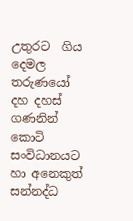උතුරට  ගිය දෙමල තරුණයෝ දහ දහස්  ගණනින් කොටි සංවිධානයට  හා අනෙකුත් සන්නද්ධ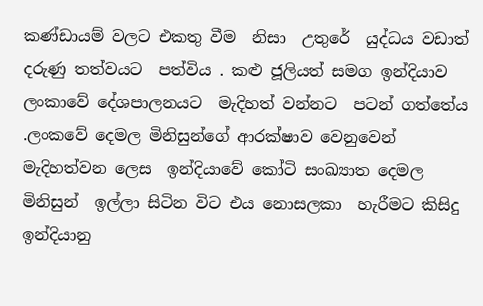කණ්ඩායම් වලට එකතු වීම  නිසා  උතුරේ  යුද්ධය වඩාත් දරුණු තත්වයට  පත්විය . කළු ජූලියත් සමග ඉන්දියාව  ලංකාවේ දේශපාලනයට  මැදිහත් වන්නට  පටන් ගත්තේය .ලංකවේ දෙමල මිනිසුන්ගේ ආරක්ෂාව වෙනුවෙන්  මැදිහත්වන ලෙස  ඉන්දියාවේ කෝටි සංඛ්‍යාත දෙමල  මිනිසුන්  ඉල්ලා සිටින විට එය නොසලකා  හැරීමට කිසිදු ඉන්දියානු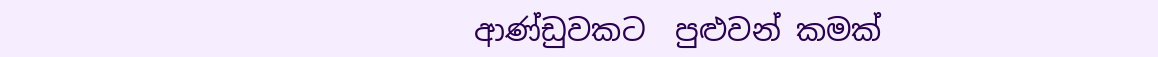ආණ්ඩුවකට  පුළුවන් කමක්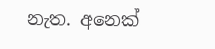නැත. අනෙක්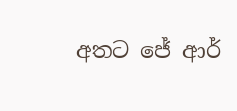අතට ජේ ආර්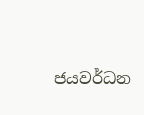ජයවර්ධන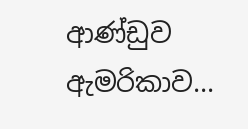ආණ්ඩුව ඇමරිකාව...